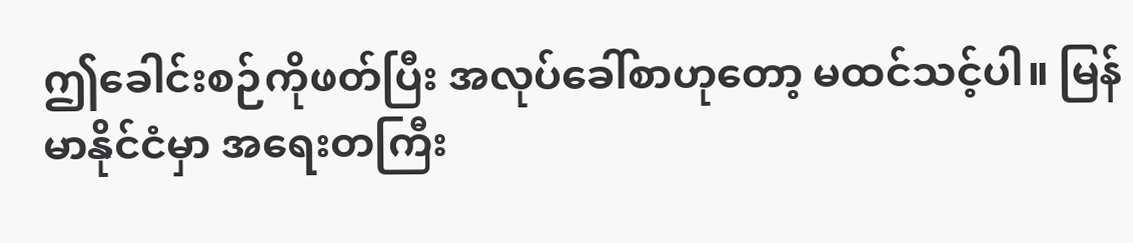ဤခေါင်းစဉ်ကိုဖတ်ပြီး အလုပ်ခေါ်စာဟုတော့ မထင်သင့်ပါ။ မြန်မာနိုင်ငံမှာ အရေးတကြီး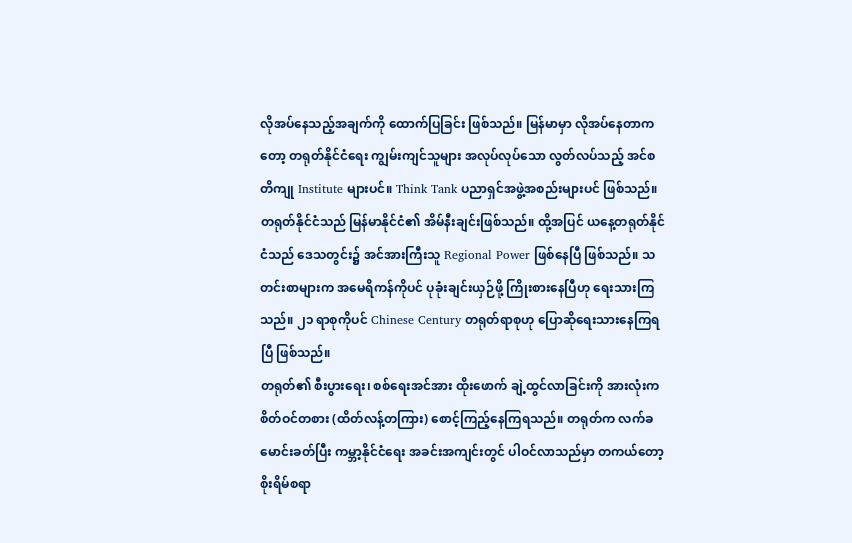လိုအပ်နေသည့်အချက်ကို ထောက်ပြခြင်း ဖြစ်သည်။ မြန်မာမှာ လိုအပ်နေတာကတော့ တရုတ်နိုင်ငံရေး ကျွမ်းကျင်သူများ အလုပ်လုပ်သော လွတ်လပ်သည့် အင်စတိကျု Institute များပင်။ Think Tank ပညာရှင်အဖွဲ့အစည်းများပင် ဖြစ်သည်။
တရုတ်နိုင်ငံသည် မြန်မာနိုင်ငံ၏ အိမ်နီးချင်းဖြစ်သည်။ ထို့အပြင် ယနေ့တရုတ်နိုင်ငံသည် ဒေသတွင်း၌ အင်အားကြီးသူ Regional Power ဖြစ်နေပြီ ဖြစ်သည်။ သတင်းစာများက အမေရိကန်ကိုပင် ပုခုံးချင်းယှဉ်ဖို့ ကြိုးစားနေပြီဟု ရေးသားကြသည်။ ၂၁ ရာစုကိုပင် Chinese Century တရုတ်ရာစုဟု ပြောဆိုရေးသားနေကြရပြီ ဖြစ်သည်။
တရုတ်၏ စီးပွားရေး၊ စစ်ရေးအင်အား ထိုးဖောက် ချဲ့ထွင်လာခြင်းကို အားလုံးက စိတ်ဝင်တစား (ထိတ်လန့်တကြား) စောင့်ကြည့်နေကြရသည်။ တရုတ်က လက်ခမောင်းခတ်ပြီး ကမ္ဘာ့နိုင်ငံရေး အခင်းအကျင်းတွင် ပါဝင်လာသည်မှာ တကယ်တော့ စိုးရိမ်စရာ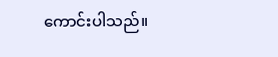ကောင်းပါသည်။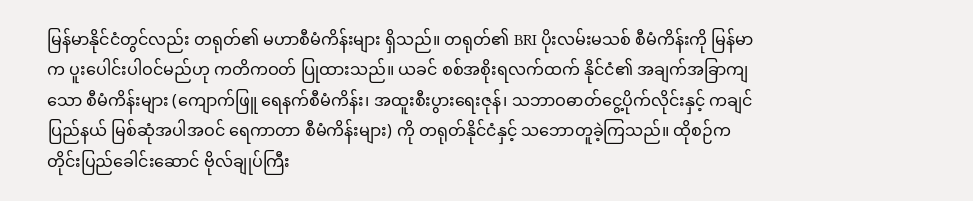မြန်မာနိုင်ငံတွင်လည်း တရုတ်၏ မဟာစီမံကိန်းများ ရှိသည်။ တရုတ်၏ BRI ပိုးလမ်းမသစ် စီမံကိန်းကို မြန်မာက ပူးပေါင်းပါဝင်မည်ဟု ကတိကဝတ် ပြုထားသည်။ ယခင် စစ်အစိုးရလက်ထက် နိုင်ငံ၏ အချက်အခြာကျသော စီမံကိန်းများ (ကျောက်ဖြူ ရေနက်စီမံကိန်း၊ အထူးစီးပွားရေးဇုန်၊ သဘာဝဓာတ်ငွေ့ပိုက်လိုင်းနှင့် ကချင်ပြည်နယ် မြစ်ဆုံအပါအဝင် ရေကာတာ စီမံကိန်းများ) ကို တရုတ်နိုင်ငံနှင့် သဘောတူခဲ့ကြသည်။ ထိုစဉ်က တိုင်းပြည်ခေါင်းဆောင် ဗိုလ်ချုပ်ကြီး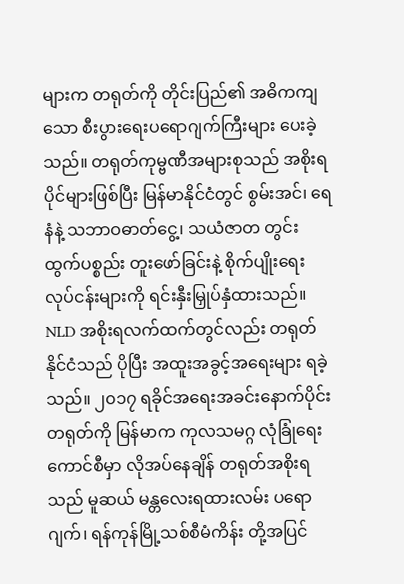များက တရုတ်ကို တိုင်းပြည်၏ အဓိကကျသော စီးပွားရေးပရောဂျက်ကြီးများ ပေးခဲ့သည်။ တရုတ်ကုမ္ဗဏီအများစုသည် အစိုးရပိုင်များဖြစ်ပြီး မြန်မာနိုင်ငံတွင် စွမ်းအင်၊ ရေနံနဲ့ သဘာဝဓာတ်ငွေ့၊ သယံဇာတ တွင်းထွက်ပစ္စည်း တူးဖော်ခြင်းနဲ့ စိုက်ပျိုးရေး လုပ်ငန်းများကို ရင်းနှီးမြှုပ်နှံထားသည်။
NLD အစိုးရလက်ထက်တွင်လည်း တရုတ်နိုင်ငံသည် ပိုပြီး အထူးအခွင့်အရေးများ ရခဲ့သည်။ ၂၀၁၇ ရခိုင်အရေးအခင်းနောက်ပိုင်း တရုတ်ကို မြန်မာက ကုလသမဂ္ဂ လုံခြုံရေးကောင်စီမှာ လိုအပ်နေချိန် တရုတ်အစိုးရသည် မူဆယ် မန္တလေးရထားလမ်း ပရောဂျက်၊ ရန်ကုန်မြို့သစ်စီမံကိန်း တို့အပြင်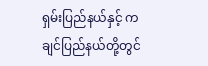ရှမ်းပြည်နယ်နှင့် ကချင်ပြည်နယ်တို့တွင်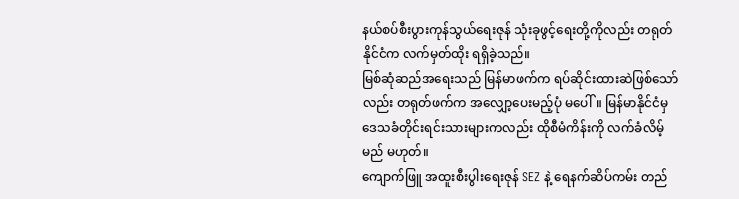နယ်စပ်စီးပွားကုန်သွယ်ရေးဇုန် သုံးခုဖွင့်ရေးတို့ကိုလည်း တရုတ်နိုင်ငံက လက်မှတ်ထိုး ရရှိခဲ့သည်။
မြစ်ဆုံဆည်အရေးသည် မြန်မာဖက်က ရပ်ဆိုင်းထားဆဲဖြစ်သော်လည်း တရုတ်ဖက်က အလျှော့ပေးမည့်ပုံ မပေါ်။ မြန်မာနိုင်ငံမှ ဒေသခံတိုင်းရင်းသားများကလည်း ထိုစီမံကိန်းကို လက်ခံလိမ့်မည် မဟုတ်။
ကျောက်ဖြူ အထူးစီးပွါးရေးဇုန် SEZ နဲ့ ရေနက်ဆိပ်ကမ်း တည်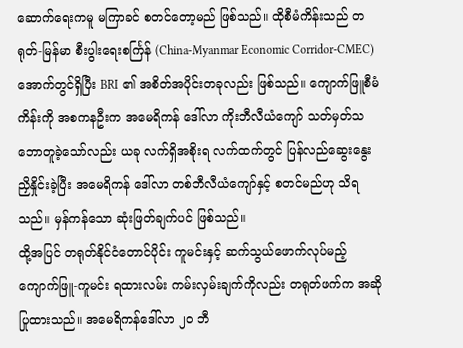ဆောက်ရေးကမူ မကြာခင် စတင်တော့မည် ဖြစ်သည်။ ထိုစီမံကိန်းသည် တရုတ်-မြန်မာ စီးပွါးရေးစင်္ကြန် (China-Myanmar Economic Corridor-CMEC) အောက်တွင်ရှိပြီး BRI ၏ အစိတ်အပိုင်းတခုလည်း ဖြစ်သည်။ ကျောက်ဖြူစီမံကိန်းကို အစကနဦးက အမေရိကန် ဒေါ်လာ ကိုးဘီလီယံကျော် သတ်မှတ်သဘောတူခဲ့သော်လည်း ယခု လက်ရှိအစိုးရ လက်ထက်တွင် ပြန်လည်ဆွေးနွေးညှိနှိုင်းခဲ့ပြီး အမေရိကန် ဒေါ်လာ တစ်ဘီလီယံကျော်နှင့် စတင်မည်ဟု သိရသည်။ မှန်ကန်သော ဆုံးဖြတ်ချက်ပင် ဖြစ်သည်။
ထို့အပြင် တရုတ်နိုင်ငံတောင်ပိုင်း ကူမင်းနှင့် ဆက်သွယ်ဖောက်လုပ်မည့် ကျောက်ဖြူ-ကူမင်း ရထားလမ်း ကမ်းလှမ်းချက်ကိုလည်း တရုတ်ဖက်က အဆိုပြုထားသည်။ အမေရိကန်ဒေါ်လာ ၂၀ ဘီ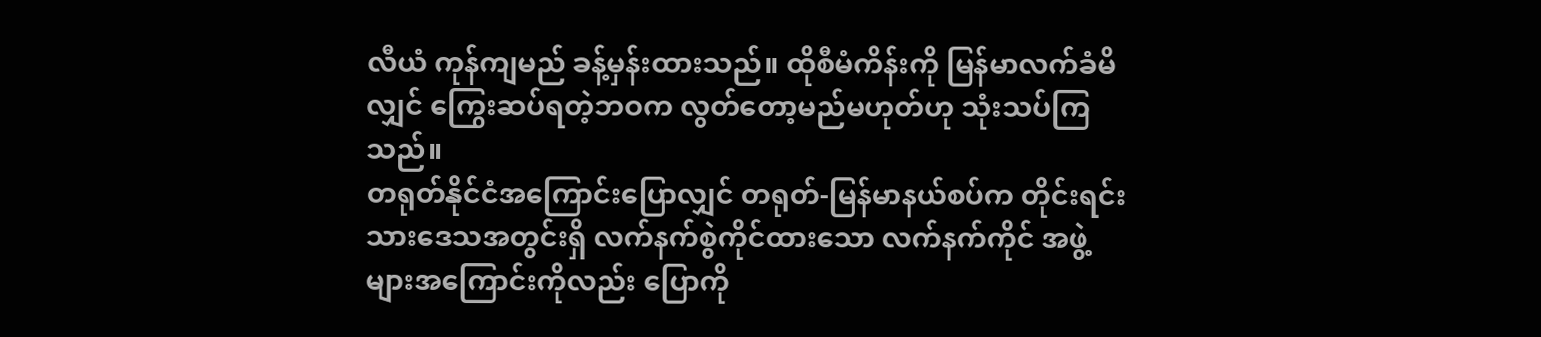လီယံ ကုန်ကျမည် ခန့်မှန်းထားသည်။ ထိုစီမံကိန်းကို မြန်မာလက်ခံမိလျှင် ကြွေးဆပ်ရတဲ့ဘဝက လွတ်တော့မည်မဟုတ်ဟု သုံးသပ်ကြသည်။
တရုတ်နိုင်ငံအကြောင်းပြောလျှင် တရုတ်-မြန်မာနယ်စပ်က တိုင်းရင်းသားဒေသအတွင်းရှိ လက်နက်စွဲကိုင်ထားသော လက်နက်ကိုင် အဖွဲ့များအကြောင်းကိုလည်း ပြောကို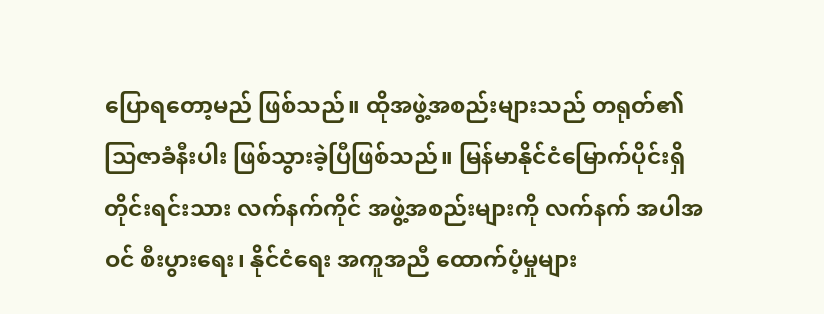ပြောရတော့မည် ဖြစ်သည်။ ထိုအဖွဲ့အစည်းများသည် တရုတ်၏ သြဇာခံနီးပါး ဖြစ်သွားခဲ့ပြီဖြစ်သည်။ မြန်မာနိုင်ငံမြောက်ပိုင်းရှိ တိုင်းရင်းသား လက်နက်ကိုင် အဖွဲ့အစည်းများကို လက်နက် အပါအဝင် စီးပွားရေး၊ နိုင်ငံရေး အကူအညီ ထောက်ပံ့မှုများ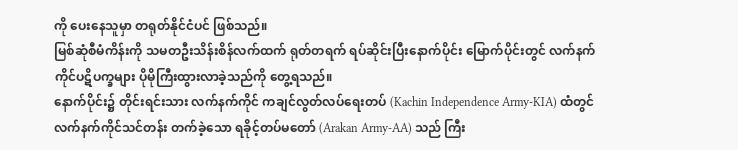ကို ပေးနေသူမှာ တရုတ်နိုင်ငံပင် ဖြစ်သည်။
မြစ်ဆုံစီမံကိန်းကို သမတဦးသိန်းစိန်လက်ထက် ရုတ်တရက် ရပ်ဆိုင်းပြီးနောက်ပိုင်း မြောက်ပိုင်းတွင် လက်နက်ကိုင်ပဋိပက္ခများ ပိုမိုကြီးထွားလာခဲ့သည်ကို တွေ့ရသည်။
နောက်ပိုင်း၌ တိုင်းရင်းသား လက်နက်ကိုင် ကချင်လွတ်လပ်ရေးတပ် (Kachin Independence Army-KIA) ထံတွင် လက်နက်ကိုင်သင်တန်း တက်ခဲ့သော ရခိုင့်တပ်မတော် (Arakan Army-AA) သည် ကြီး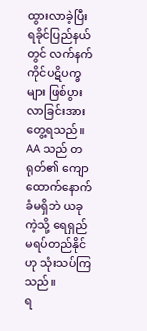ထွားလာခဲ့ပြီး ရခိုင်ပြည်နယ်တွင် လက်နက်ကိုင်ပဋိပက္ခများ ဖြစ်ပွားလာခြင်းအား တွေ့ရသည်။
AA သည် တရုတ်၏ ကျောထောက်နောက်ခံမရှိဘဲ ယခုကဲ့သို့ ရေရှည်မရပ်တည်နိုင်ဟု သုံးသပ်ကြသည်။
ရ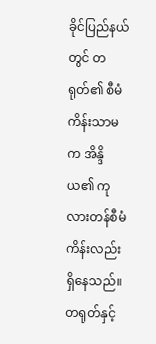ခိုင်ပြည်နယ်တွင် တရုတ်၏ စီမံကိန်းသာမက အိန္ဒိယ၏ ကုလားတန်စီမံကိန်းလည်း ရှိနေသည်။ တရုတ်နှင့်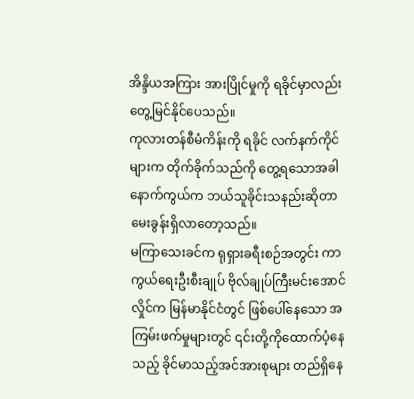အိန္ဒိယအကြား အားပြိုင်မှုကို ရခိုင်မှာလည်း တွေ့မြင်နိုင်ပေသည်။
ကုလားတန်စီမံကိန်းကို ရခိုင် လက်နက်ကိုင်များက တိုက်ခိုက်သည်ကို တွေ့ရသောအခါ နောက်ကွယ်က ဘယ်သူခိုင်းသနည်းဆိုတာ မေးခွန်းရှိလာတော့သည်။
မကြာသေးခင်က ရုရှားခရီးစဉ်အတွင်း ကာကွယ်ရေးဦးစီးချုပ် ဗိုလ်ချုပ်ကြီးမင်းအောင်လှိုင်က မြန်မာနိုင်ငံတွင် ဖြစ်ပေါ်နေသော အကြမ်းဖက်မှုများတွင် ၎င်းတို့ကိုထောက်ပံ့နေသည့် ခိုင်မာသည့်အင်အားစုများ တည်ရှိနေ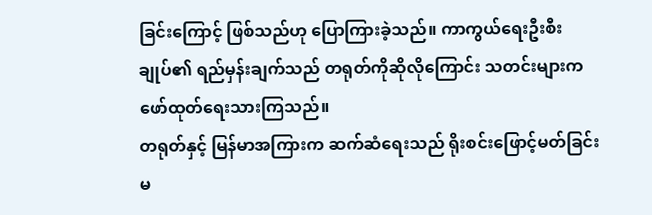ခြင်းကြောင့် ဖြစ်သည်ဟု ပြောကြားခဲ့သည်။ ကာကွယ်ရေးဦးစီးချုပ်၏ ရည်မှန်းချက်သည် တရုတ်ကိုဆိုလိုကြောင်း သတင်းများက ဖော်ထုတ်ရေးသားကြသည်။
တရုတ်နှင့် မြန်မာအကြားက ဆက်ဆံရေးသည် ရိုးစင်းဖြောင့်မတ်ခြင်း မ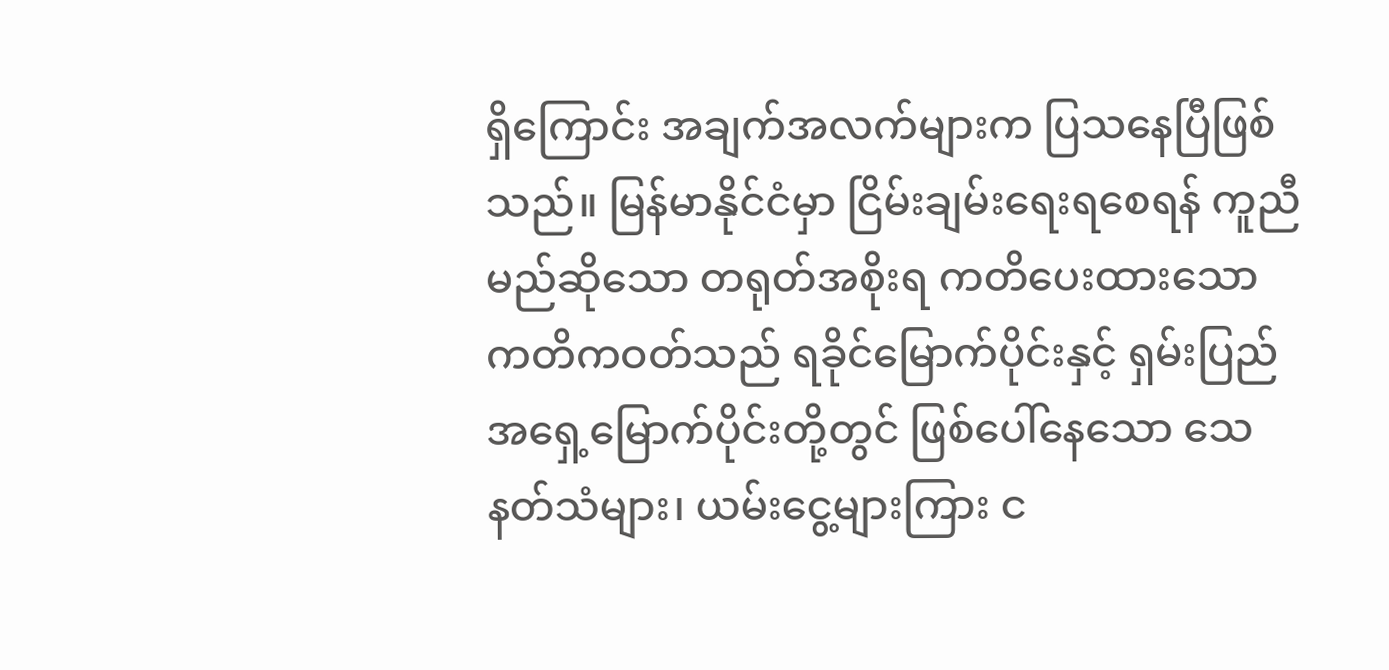ရှိကြောင်း အချက်အလက်များက ပြသနေပြီဖြစ်သည်။ မြန်မာနိုင်ငံမှာ ငြိမ်းချမ်းရေးရစေရန် ကူညီမည်ဆိုသော တရုတ်အစိုးရ ကတိပေးထားသော ကတိကဝတ်သည် ရခိုင်မြောက်ပိုင်းနှင့် ရှမ်းပြည်အရှေ့မြောက်ပိုင်းတို့တွင် ဖြစ်ပေါ်နေသော သေနတ်သံများ၊ ယမ်းငွေ့များကြား င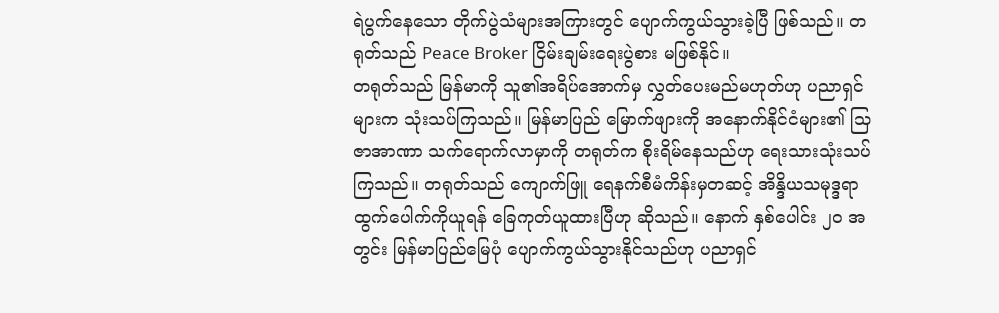ရဲပွက်နေသော တိုက်ပွဲသံများအကြားတွင် ပျောက်ကွယ်သွားခဲ့ပြီ ဖြစ်သည်။ တရုတ်သည် Peace Broker ငြိမ်းချမ်းရေးပွဲစား မဖြစ်နိုင်။
တရုတ်သည် မြန်မာကို သူ၏အရိပ်အောက်မှ လွှတ်ပေးမည်မဟုတ်ဟု ပညာရှင်များက သုံးသပ်ကြသည်။ မြန်မာပြည် မြောက်ဖျားကို အနောက်နိုင်ငံများ၏ သြဇာအာဏာ သက်ရောက်လာမှာကို တရုတ်က စိုးရိမ်နေသည်ဟု ရေးသားသုံးသပ်ကြသည်။ တရုတ်သည် ကျောက်ဖြူ ရေနက်စီမံကိန်းမှတဆင့် အိန္ဒိယသမုဒ္ဒရာ ထွက်ပေါက်ကိုယူရန် ခြေကုတ်ယူထားပြီဟု ဆိုသည်။ နောက် နှစ်ပေါင်း ၂၀ အတွင်း မြန်မာပြည်မြေပုံ ပျောက်ကွယ်သွားနိုင်သည်ဟု ပညာရှင်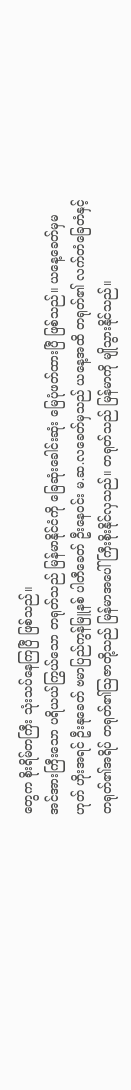တွေက စိုးရိမ်တကြီး သုံးသပ်နေကြပြီ ဖြစ်သည်။
အင်အားကြီးသော ပရိယယ်ကြွယ်သော တရုတ်သည် မြန်မာနိုင်ငံကို ခြေဆုံးခေါင်းဆုံး မြေပုံဖတ်ထားပြီ ဖြစ်သည်။ ယနေ့ခေတ်မှမဟုတ် ဟိုးအရင် ဦးနုခေတ် ဗမာပြည်ကွန်မြူနစ် ပါတီခေတ် ဦးနေဝင်း မ.ဆ.လခေတ်မှသည် ယနေ့အထိ တရုတ်၏ လက်တံခြေတံနှင့် တရုတ်၏အရိပ် တရုတ်၏သြဇာတို့သည် မြန်မာအပေါ် ကြီးစိုးနိုင်လှသည်။ တရုတ်သည် မြန်မာကို မျိုသွားနိုင်သည်။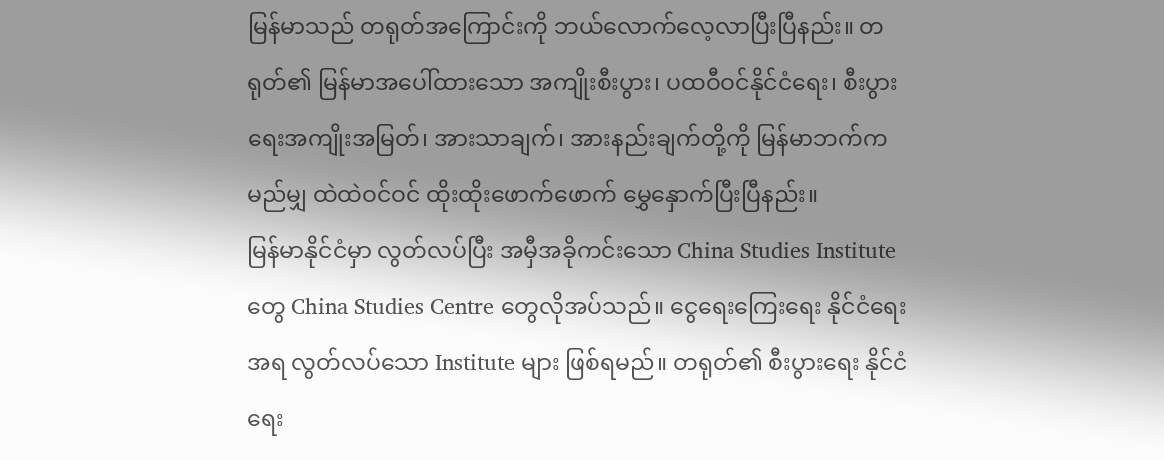မြန်မာသည် တရုတ်အကြောင်းကို ဘယ်လောက်လေ့လာပြီးပြီနည်း။ တရုတ်၏ မြန်မာအပေါ်ထားသော အကျိုးစီးပွား၊ ပထဝီဝင်နိုင်ငံရေး၊ စီးပွားရေးအကျိုးအမြတ်၊ အားသာချက်၊ အားနည်းချက်တို့ကို မြန်မာဘက်က မည်မျှ ထဲထဲဝင်ဝင် ထိုးထိုးဖောက်ဖောက် မွှေနှောက်ပြီးပြီနည်း။
မြန်မာနိုင်ငံမှာ လွတ်လပ်ပြီး အမှီအခိုကင်းသော China Studies Institute တွေ China Studies Centre တွေလိုအပ်သည်။ ငွေရေးကြေးရေး နိုင်ငံရေးအရ လွတ်လပ်သော Institute များ ဖြစ်ရမည်။ တရုတ်၏ စီးပွားရေး နိုင်ငံရေး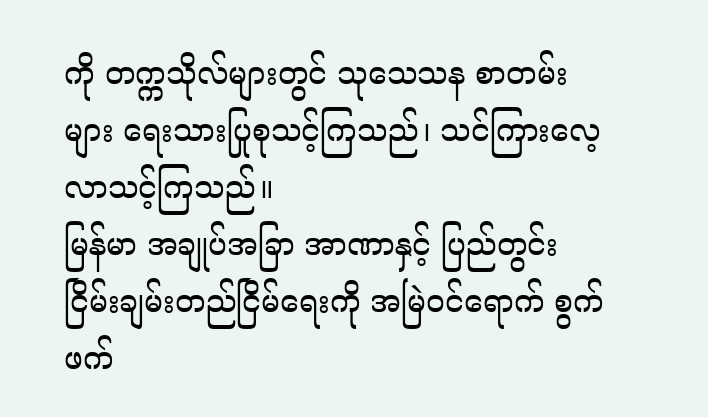ကို တက္ကသိုလ်များတွင် သုသေသန စာတမ်းများ ရေးသားပြုစုသင့်ကြသည်၊ သင်ကြားလေ့လာသင့်ကြသည်။
မြန်မာ အချုပ်အခြာ အာဏာနှင့် ပြည်တွင်းငြိမ်းချမ်းတည်ငြိမ်ရေးကို အမြဲဝင်ရောက် စွက်ဖက်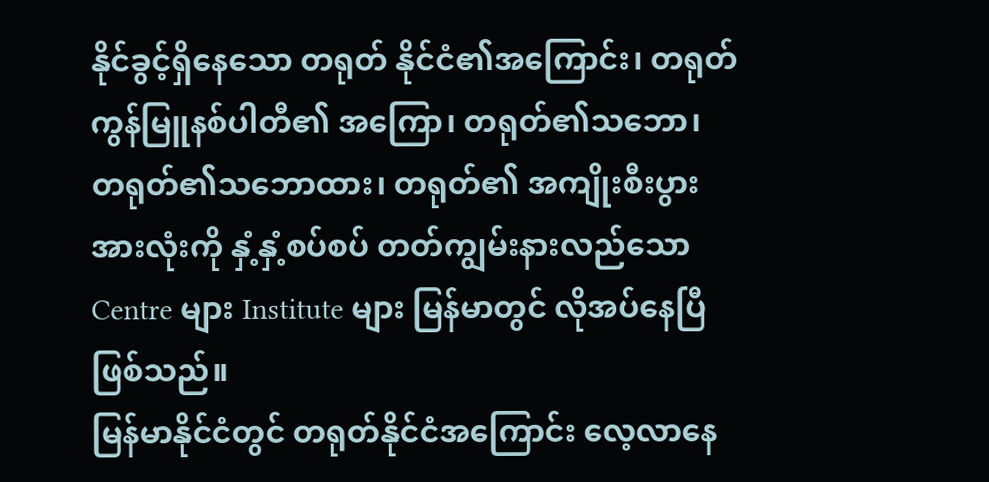နိုင်ခွင့်ရှိနေသော တရုတ် နိုင်ငံ၏အကြောင်း၊ တရုတ် ကွန်မြူနစ်ပါတီ၏ အကြော၊ တရုတ်၏သဘော၊ တရုတ်၏သဘောထား၊ တရုတ်၏ အကျိုးစီးပွား အားလုံးကို နှံ့နှံ့စပ်စပ် တတ်ကျွမ်းနားလည်သော Centre များ Institute များ မြန်မာတွင် လိုအပ်နေပြီဖြစ်သည်။
မြန်မာနိုင်ငံတွင် တရုတ်နိုင်ငံအကြောင်း လေ့လာနေ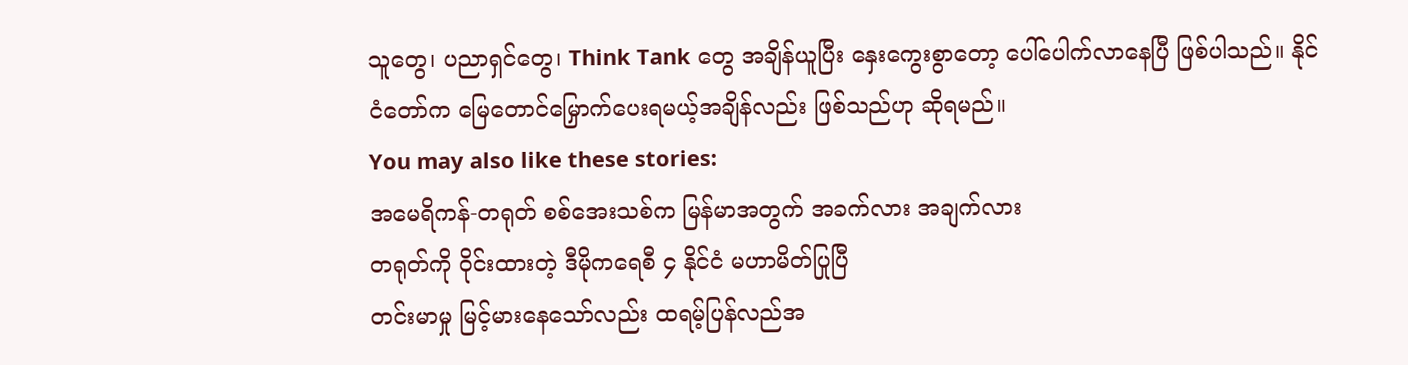သူတွေ၊ ပညာရှင်တွေ၊ Think Tank တွေ အချိန်ယူပြီး နှေးကွေးစွာတော့ ပေါ်ပေါက်လာနေပြီ ဖြစ်ပါသည်။ နိုင်ငံတော်က မြေတောင်မြှောက်ပေးရမယ့်အချိန်လည်း ဖြစ်သည်ဟု ဆိုရမည်။
You may also like these stories:
အမေရိကန်-တရုတ် စစ်အေးသစ်က မြန်မာအတွက် အခက်လား အချက်လား
တရုတ်ကို ဝိုင်းထားတဲ့ ဒီမိုကရေစီ ၄ နိုင်ငံ မဟာမိတ်ပြုပြီ
တင်းမာမှု မြင့်မားနေသော်လည်း ထရမ့်ပြန်လည်အ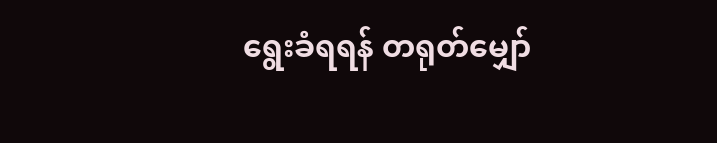ရွေးခံရရန် တရုတ်မျှော်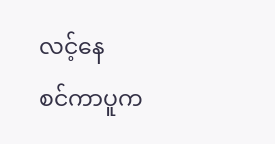လင့်နေ
စင်ကာပူက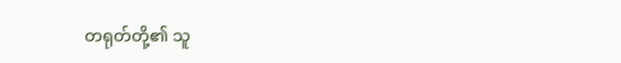တရုတ်တို့၏ သူ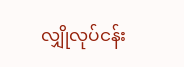လျှိုလုပ်ငန်း